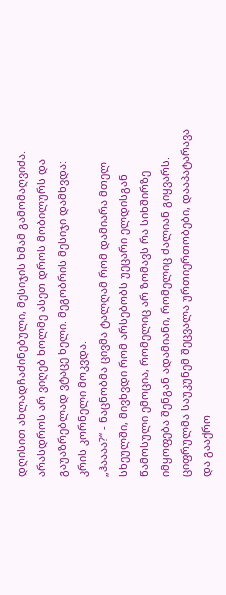დღისით ახლადჩაძინებული, მესიჯის ხმამ გამომაღვიძა. არასდროს არ ვიღებ ხოლმე ასეთ დროს მობილურს და გაუაზრებლად ვტაცე ხელი. მეგობრის მესიჯი დამხვდა:
კრის კორნელი მოკვდა.
„ჰაააა?“ - ნაცნობმა ცივმა ტალღამ რომ დამიარა მთელ სხეულში, მივხვდი რომ არსებობს უეცარი ელდისგან წამოსული ემოცია, რომელიც არ ზომავს რა სიხშირზე იმყოფება შენგან ადამიანი, რომელიც ძალიან გიყვარს.
ციფრულმა საუკუნემ შეცვალა ურთიერთობები, დააპატარავა და გააქრო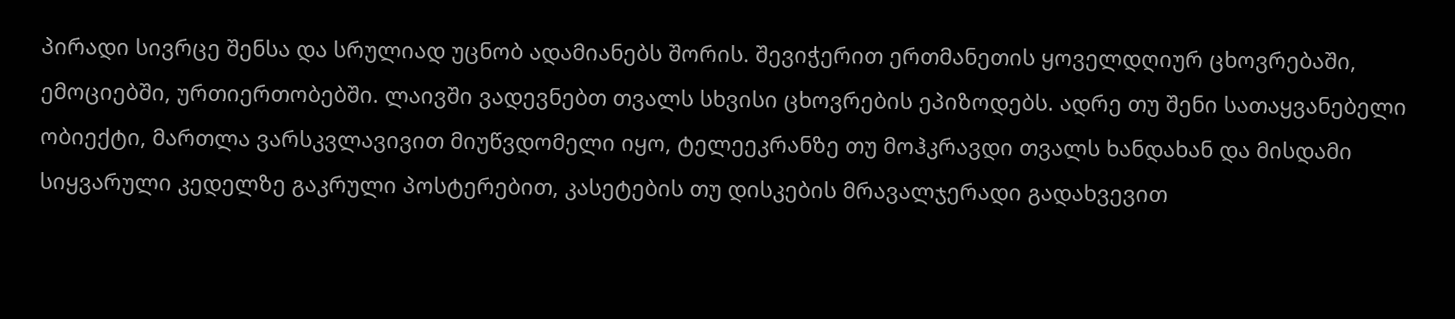პირადი სივრცე შენსა და სრულიად უცნობ ადამიანებს შორის. შევიჭერით ერთმანეთის ყოველდღიურ ცხოვრებაში, ემოციებში, ურთიერთობებში. ლაივში ვადევნებთ თვალს სხვისი ცხოვრების ეპიზოდებს. ადრე თუ შენი სათაყვანებელი ობიექტი, მართლა ვარსკვლავივით მიუწვდომელი იყო, ტელეეკრანზე თუ მოჰკრავდი თვალს ხანდახან და მისდამი სიყვარული კედელზე გაკრული პოსტერებით, კასეტების თუ დისკების მრავალჯერადი გადახვევით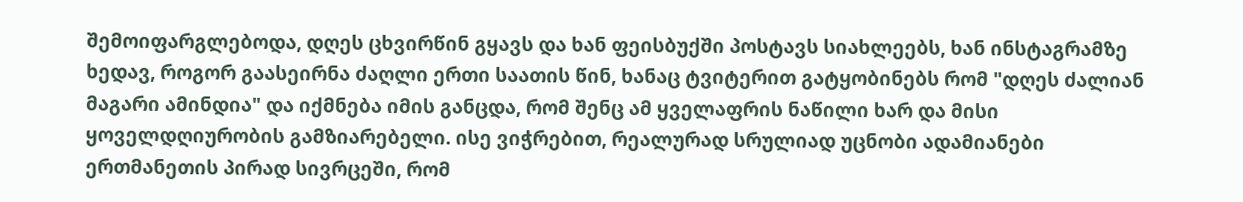შემოიფარგლებოდა, დღეს ცხვირწინ გყავს და ხან ფეისბუქში პოსტავს სიახლეებს, ხან ინსტაგრამზე ხედავ, როგორ გაასეირნა ძაღლი ერთი საათის წინ, ხანაც ტვიტერით გატყობინებს რომ "დღეს ძალიან მაგარი ამინდია" და იქმნება იმის განცდა, რომ შენც ამ ყველაფრის ნაწილი ხარ და მისი ყოველდღიურობის გამზიარებელი. ისე ვიჭრებით, რეალურად სრულიად უცნობი ადამიანები ერთმანეთის პირად სივრცეში, რომ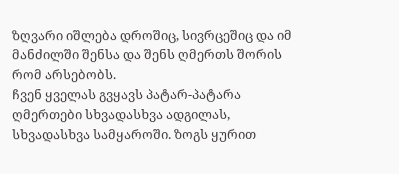ზღვარი იშლება დროშიც, სივრცეშიც და იმ მანძილში შენსა და შენს ღმერთს შორის რომ არსებობს.
ჩვენ ყველას გვყავს პატარ-პატარა ღმერთები სხვადასხვა ადგილას, სხვადასხვა სამყაროში. ზოგს ყურით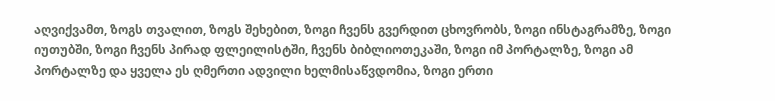აღვიქვამთ, ზოგს თვალით, ზოგს შეხებით, ზოგი ჩვენს გვერდით ცხოვრობს, ზოგი ინსტაგრამზე, ზოგი იუთუბში, ზოგი ჩვენს პირად ფლეილისტში, ჩვენს ბიბლიოთეკაში, ზოგი იმ პორტალზე, ზოგი ამ პორტალზე და ყველა ეს ღმერთი ადვილი ხელმისაწვდომია, ზოგი ერთი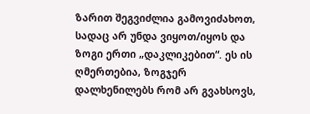ზარით შეგვიძლია გამოვიძახოთ, სადაც არ უნდა ვიყოთ/იყოს და ზოგი ერთი „დაკლიკებით“. ეს ის ღმერთებია, ზოგჯერ დალხენილებს რომ არ გვახსოვს,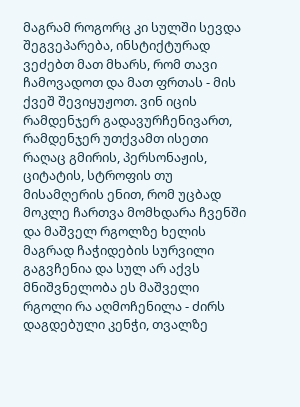მაგრამ როგორც კი სულში სევდა შეგვეპარება, ინსტიქტურად ვეძებთ მათ მხარს, რომ თავი ჩამოვადოთ და მათ ფრთას - მის ქვეშ შევიყუჟოთ. ვინ იცის რამდენჯერ გადავურჩენივართ, რამდენჯერ უთქვამთ ისეთი რაღაც გმირის, პერსონაჟის, ციტატის, სტროფის თუ მისამღერის ენით, რომ უცბად მოკლე ჩართვა მომხდარა ჩვენში და მაშველ რგოლზე ხელის მაგრად ჩაჭიდების სურვილი გაგვჩენია და სულ არ აქვს მნიშვნელობა ეს მაშველი რგოლი რა აღმოჩენილა - ძირს დაგდებული კენჭი, თვალზე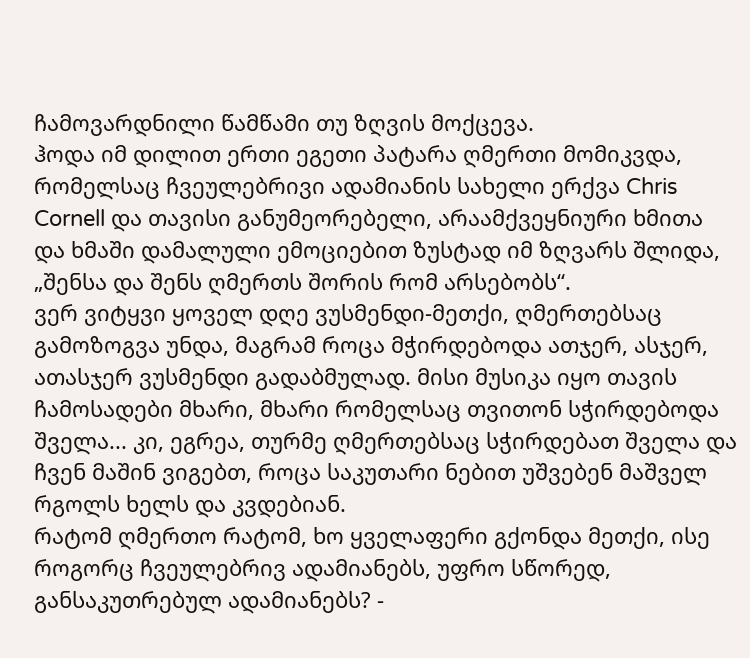ჩამოვარდნილი წამწამი თუ ზღვის მოქცევა.
ჰოდა იმ დილით ერთი ეგეთი პატარა ღმერთი მომიკვდა, რომელსაც ჩვეულებრივი ადამიანის სახელი ერქვა Chris Cornell და თავისი განუმეორებელი, არაამქვეყნიური ხმითა და ხმაში დამალული ემოციებით ზუსტად იმ ზღვარს შლიდა, „შენსა და შენს ღმერთს შორის რომ არსებობს“.
ვერ ვიტყვი ყოველ დღე ვუსმენდი-მეთქი, ღმერთებსაც გამოზოგვა უნდა, მაგრამ როცა მჭირდებოდა ათჯერ, ასჯერ, ათასჯერ ვუსმენდი გადაბმულად. მისი მუსიკა იყო თავის ჩამოსადები მხარი, მხარი რომელსაც თვითონ სჭირდებოდა შველა... კი, ეგრეა, თურმე ღმერთებსაც სჭირდებათ შველა და ჩვენ მაშინ ვიგებთ, როცა საკუთარი ნებით უშვებენ მაშველ რგოლს ხელს და კვდებიან.
რატომ ღმერთო რატომ, ხო ყველაფერი გქონდა მეთქი, ისე როგორც ჩვეულებრივ ადამიანებს, უფრო სწორედ, განსაკუთრებულ ადამიანებს? -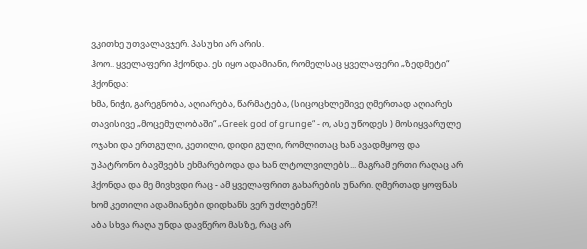ვკითხე უთვალავჯერ. პასუხი არ არის.
ჰოო.. ყველაფერი ჰქონდა. ეს იყო ადამიანი, რომელსაც ყველაფერი „ზედმეტი“ ჰქონდა:
ხმა, ნიჭი, გარეგნობა, აღიარება, წარმატება, (სიცოცხლეშივე ღმერთად აღიარეს თავისივე „მოცემულობაში“ „Greek god of grunge“ - ო, ასე უწოდეს ) მოსიყვარულე ოჯახი და ერთგული, კეთილი, დიდი გული, რომლითაც ხან ავადმყოფ და უპატრონო ბავშვებს ეხმარებოდა და ხან ლტოლვილებს... მაგრამ ერთი რაღაც არ ჰქონდა და მე მივხვდი რაც - ამ ყველაფრით გახარების უნარი. ღმერთად ყოფნას ხომ კეთილი ადამიანები დიდხანს ვერ უძლებენ?!
აბა სხვა რაღა უნდა დავწერო მასზე, რაც არ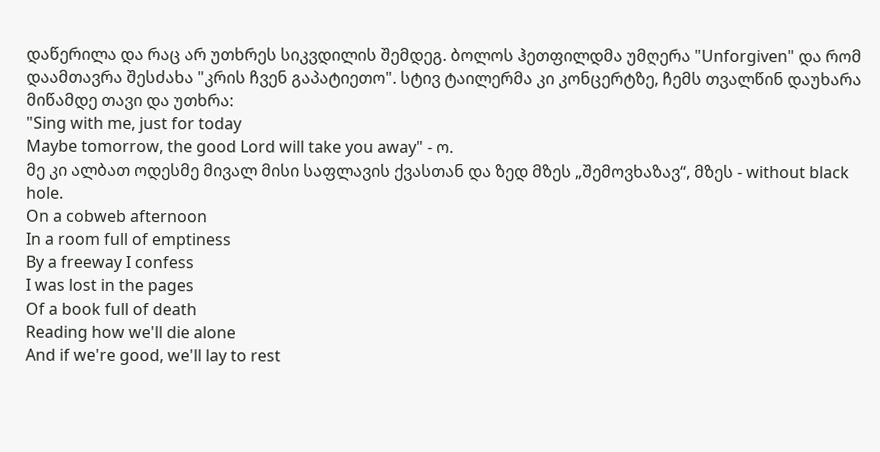დაწერილა და რაც არ უთხრეს სიკვდილის შემდეგ. ბოლოს ჰეთფილდმა უმღერა "Unforgiven" და რომ დაამთავრა შესძახა "კრის ჩვენ გაპატიეთო". სტივ ტაილერმა კი კონცერტზე, ჩემს თვალწინ დაუხარა მიწამდე თავი და უთხრა:
"Sing with me, just for today
Maybe tomorrow, the good Lord will take you away" - ო.
მე კი ალბათ ოდესმე მივალ მისი საფლავის ქვასთან და ზედ მზეს „შემოვხაზავ“, მზეს - without black hole.
On a cobweb afternoon
In a room full of emptiness
By a freeway I confess
I was lost in the pages
Of a book full of death
Reading how we'll die alone
And if we're good, we'll lay to rest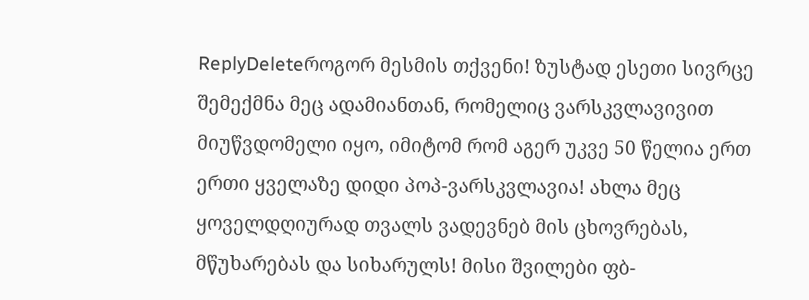ReplyDeleteროგორ მესმის თქვენი! ზუსტად ესეთი სივრცე შემექმნა მეც ადამიანთან, რომელიც ვარსკვლავივით მიუწვდომელი იყო, იმიტომ რომ აგერ უკვე 50 წელია ერთ ერთი ყველაზე დიდი პოპ-ვარსკვლავია! ახლა მეც ყოველდღიურად თვალს ვადევნებ მის ცხოვრებას, მწუხარებას და სიხარულს! მისი შვილები ფბ-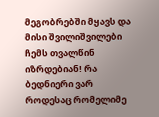მეგობრებში მყავს და მისი შვილიშვილები ჩემს თვალწინ იზრდებიან! რა ბედნიერი ვარ როდესაც რომელიმე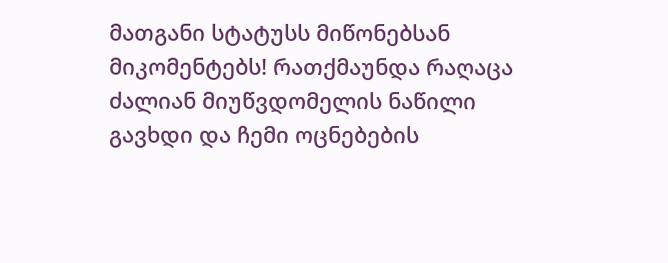მათგანი სტატუსს მიწონებსან მიკომენტებს! რათქმაუნდა რაღაცა ძალიან მიუწვდომელის ნაწილი გავხდი და ჩემი ოცნებების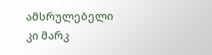ამსრულებელი კი მარკ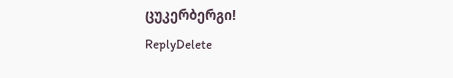ცუკერბერგი!
ReplyDelete